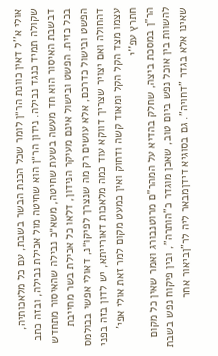אולי א''ל דאין כוונת הר״ן לומר שכל הכנת הבשר בשבת, עם כל מלאכותיה, שקולה תמיד כנגד נבילה. נידון הר״ן הוא שחיטה מול אכילת נבילה, ובזה כתב דבשבת האיסור הוא חד מעשה בשעת שחיטה, משא״כ נבילה שהאיסור מתחדש בכל כזית. הפשט ובישול אינם מעיקר הנידון, דלאו כל אכילת בשר מחייבת הפשט ובישול כדרכם, אלא עושים רק מה שנצרך לפיקו״נ, דאולי אפשי בבולמס דהחולה ואם יצויר שצריך דווקא עוד כמה מלאכות דאורייתא, יש לדון בזה בפני עצמו מצד הקל הקל ומאוד קשה ודחוק ואין כמעט מקום למר זאת אולי אפי' חתרץ עפ''י
הר"ן במסכת ביצה, שחלק בהדיא על המהר"ם מרוטנבורג ואמר שאין כל מקום להשוות בין אוכל נפש ביום טוב, שאכן מוגדר כ"הותרה", ובין פיקוח נפש בשבת שאינו אלא בגדר "דחויה". גם בסוגיא דידןמבאר ליה לר"ןביאור אחר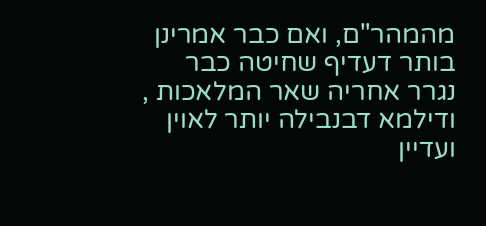מהמהר"ם, ואם כבר אמרינן בותר דעדיף שחיטה כבר נגרר אחריה שאר המלאכות , ודילמא דבנבילה יותר לאוין ועדיין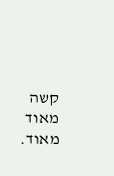קשה מאוד מאוד.